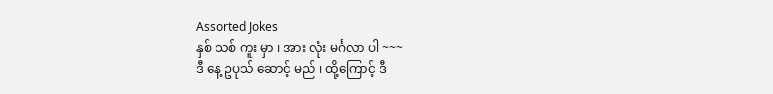Assorted Jokes
နှစ် သစ် ကူး မှာ ၊ အား လုံး မင်္ဂလာ ပါ ~~~
ဒီ နေ့ ဥပုသ် ဆောင့် မည် ၊ ထို့ကြောင့် ဒီ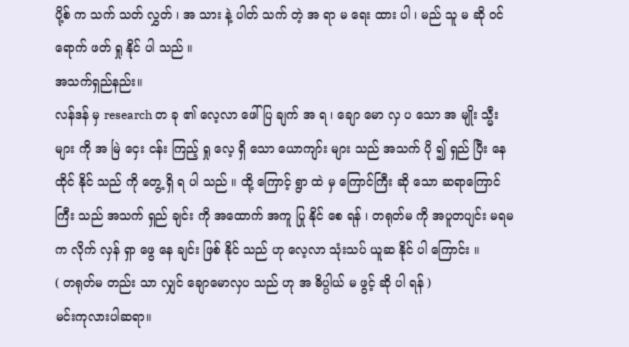ပို့စ် က သက် သတ် လွှတ် ၊ အ သား နဲ့ ပါတ် သက် တဲ့ အ ရာ မ ရေး ထား ပါ ၊ မည် သူ မ ဆို ဝင် ရောက် ဖတ် ရှု နိုင် ပါ သည် ။
အသက်ရှည်နည်း။
လန်ဒန် မှ research တ ခု ၏ လေ့လာ ဖေါ် ပြ ချက် အ ရ ၊ ချော မော လှ ပ သော အ မျိုး သ္မီး များ ကို အ မြဲ ငှေး ငန်း ကြည့် ရှု လေ့ ရှိ သော ယောကျာ်း များ သည် အသက် ပို ၍ ရှည် ပြီး နေ ထိုင် နိုင် သည် ကို တွေ့ ရှိ ရ ပါ သည် ။ ထို့ ကြောင့် ရွာ ထဲ မှ ကြောင်ကြီး ဆို သော ဆရာကြောင်ကြီး သည် အသက် ရှည် ချင်း ကို အထောက် အကူ ပြု နိုင် စေ ရန် ၊ တရုတ်မ ကို အပူတပျင်း မရမက လိုက် လှန် ရှာ ဖွေ နေ ချင်း ဖြစ် နိုင် သည် ဟု လေ့လာ သုံးသပ် ယူဆ နိုင် ပါ ကြောင်း ။
( တရုတ်မ တည်း သာ လျှင် ချောမောလှပ သည် ဟု အ ဓိပ္ပါယ် မ ဖွင့် ဆို ပါ ရန် )
မင်းကုလားပါဆရာ။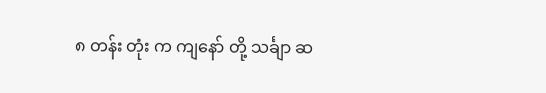၈ တန်း တုံး က ကျနော် တို့ သင်္ချာ ဆ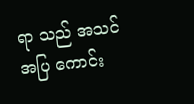ရာ သည် အသင်အပြ ကောင်း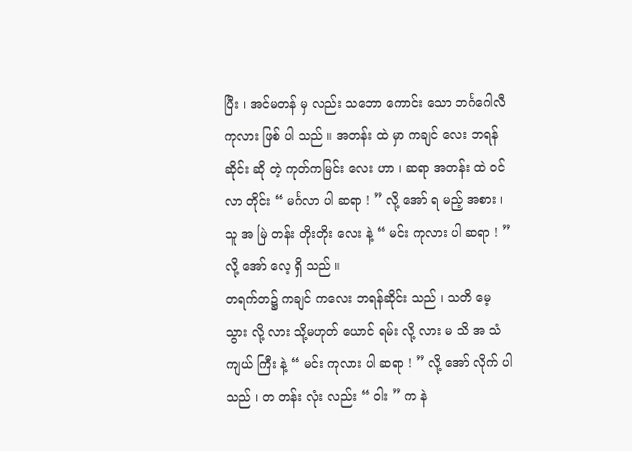ပြီး ၊ အင်မတန် မှ လည်း သဘော ကောင်း သော ဘင်္ဂဂေါလီ ကုလား ဖြစ် ပါ သည် ။ အတန်း ထဲ မှာ ကချင် လေး ဘရန်ဆိုင်း ဆို တဲ့ ကုတ်ကမြင်း လေး ဟာ ၊ ဆရာ အတန်း ထဲ ဝင် လာ တိုင်း “ မင်္ဂလာ ပါ ဆရာ ! ” လို့ အော် ရ မည့် အစား ၊ သူ အ မြဲ တန်း တိုးတိုး လေး နဲ့ “ မင်း ကုလား ပါ ဆရာ ! ” လို့ အော် လေ့ ရှိ သည် ။
တရက်တ၌ ကချင် ကလေး ဘရန်ဆိုင်း သည် ၊ သတိ မေ့ သွား လို့ လား သို့မဟုတ် ယောင် ရမ်း လို့ လား မ သိ အ သံ ကျယ် ကြီး နဲ့ “ မင်း ကုလား ပါ ဆရာ ! ” လို့ အော် လိုက် ပါ သည် ၊ တ တန်း လုံး လည်း “ ဝါး ” က နဲ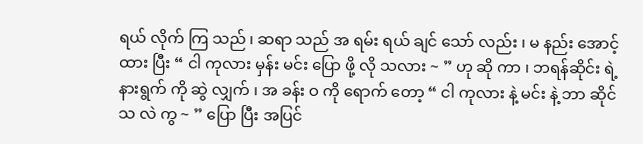ရယ် လိုက် ကြ သည် ၊ ဆရာ သည် အ ရမ်း ရယ် ချင် သော် လည်း ၊ မ နည်း အောင့် ထား ပြီး “ ငါ ကုလား မှန်း မင်း ပြော ဖို့ လို သလား ~ ” ဟု ဆို ကာ ၊ ဘရန်ဆိုင်း ရဲ့ နားရွက် ကို ဆွဲ လျှက် ၊ အ ခန်း ဝ ကို ရောက် တော့ “ ငါ ကုလား နဲ့ မင်း နဲ့ ဘာ ဆိုင် သ လဲ ကွ ~ ” ပြော ပြီး အပြင်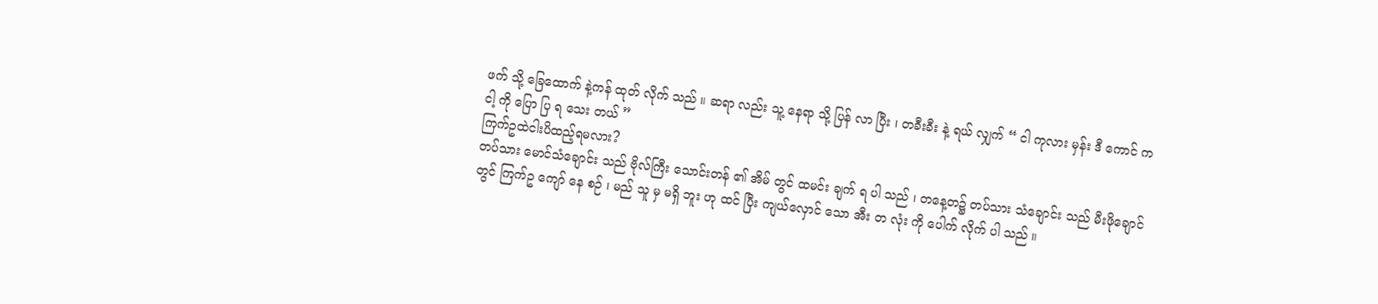ဖက် သို့ ခြေထောက် နဲ့ကန် ထုတ် လိုက် သည် ။ ဆရာ လည်း သူ့ နေရာ သို့ ပြန် လာ ပြီး ၊ တခီးခီး နဲ့ ရယ် လျှက် “ ငါ ကုလား မှန်း ဒီ ကောင် က ငါ့ ကို ပြော ပြ ရ သေး တယ် ”
ကြက်ဥထဲငါးပိထည့်ရမလား?
တပ်သား မောင်သံချောင်း သည် ဗိုလ်ကြီး သောင်းတန် ၏ အိမ် တွင် ထမင်း ချက် ရ ပါ သည် ၊ တနေ့တ၌ တပ်သား သံချောင်း သည် မီးဖိုချောင် တွင် ကြက်ဥ ကျော် နေ စဉ် ၊ မည် သူ မှ မရှိ ဘူး ဟု ထင် ပြီး ကျယ်လှောင် သော အီး တ လုံး ကို ပေါက် လိုက် ပါ သည် ။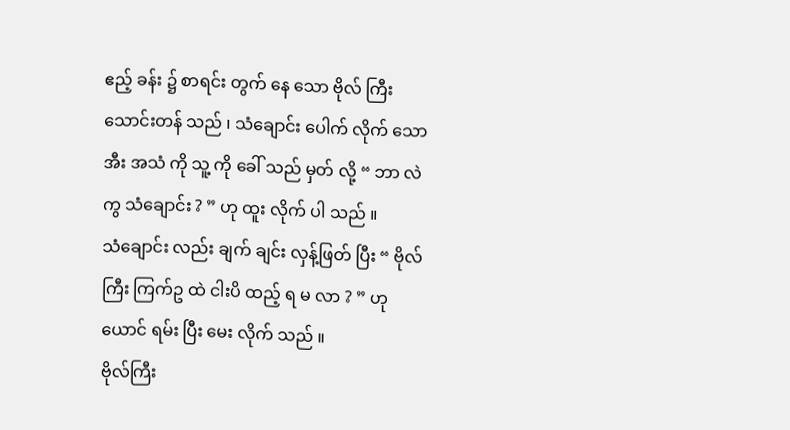ဧည့် ခန်း ၌ စာရင်း တွက် နေ သော ဗိုလ် ကြီး သောင်းတန် သည် ၊ သံချောင်း ပေါက် လိုက် သော အီး အသံ ကို သူ့ ကို ခေါ် သည် မှတ် လို့ “ ဘာ လဲ ကွ သံချောင်း ? ” ဟု ထူး လိုက် ပါ သည် ။
သံချောင်း လည်း ချက် ချင်း လှန့်ဖြတ် ပြီး “ ဗိုလ် ကြီး ကြက်ဥ ထဲ ငါးပိ ထည့် ရ မ လာ ? ” ဟု ယောင် ရမ်း ပြီး မေး လိုက် သည် ။
ဗိုလ်ကြီး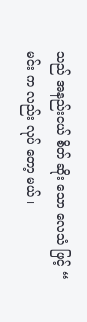သည် အနည်းငယ် စိတ် ဆိုး သော လေသံ ဖြင့် “ မင်း က လည်း လုပ် တော့ မယ် ၊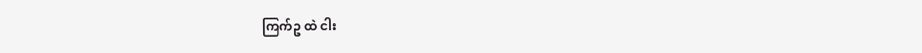ကြက်ဥ ထဲ ငါး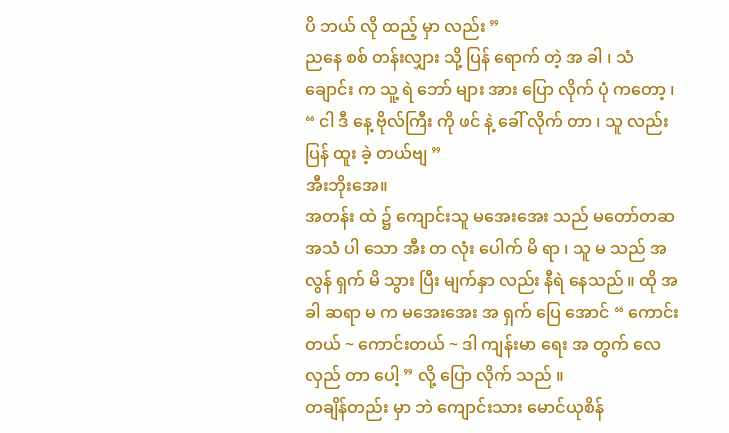ပိ ဘယ် လို ထည့် မှာ လည်း ”
ညနေ စစ် တန်းလျှား သို့ ပြန် ရောက် တဲ့ အ ခါ ၊ သံချောင်း က သူ့ ရဲ ဘော် များ အား ပြော လိုက် ပုံ ကတော့ ၊
“ ငါ ဒီ နေ့ ဗိုလ်ကြီး ကို ဖင် နဲ့ ခေါ် လိုက် တာ ၊ သူ လည်း ပြန် ထူး ခဲ့ တယ်ဗျ ”
အီးဘိုးအေ။
အတန်း ထဲ ၌ ကျောင်းသူ မအေးအေး သည် မတော်တဆ အသံ ပါ သော အီး တ လုံး ပေါက် မိ ရာ ၊ သူ မ သည် အ လွန် ရှက် မိ သွား ပြီး မျက်နှာ လည်း နီရဲ နေသည် ။ ထို အ ခါ ဆရာ မ က မအေးအေး အ ရှက် ပြေ အောင် “ ကောင်းတယ် ~ ကောင်းတယ် ~ ဒါ ကျန်းမာ ရေး အ တွက် လေ လှည် တာ ပေါ့ ” လို့ ပြော လိုက် သည် ။
တချိန်တည်း မှာ ဘဲ ကျောင်းသား မောင်ယုစိန်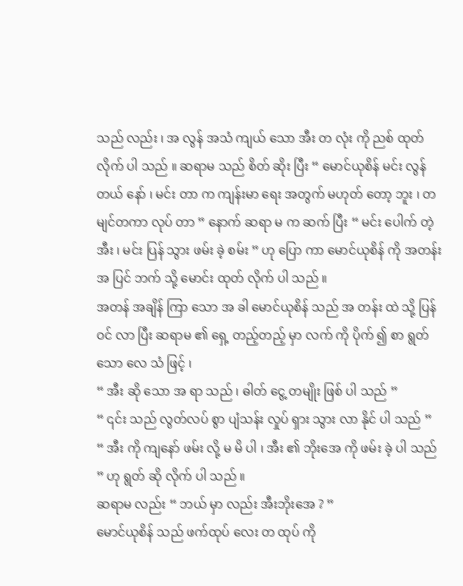သည် လည်း ၊ အ လွန် အသံ ကျယ် သော အီး တ လုံး ကို ညစ် ထုတ် လိုက် ပါ သည် ။ ဆရာမ သည် စိတ် ဆိုး ပြီး “ မောင်ယုစိန် မင်း လွန် တယ် နော် ၊ မင်း တာ က ကျန်းမာ ရေး အတွက် မဟုတ် တော့ ဘူး ၊ တမျင်တကာ လုပ် တာ ” နောက် ဆရာ မ က ဆက် ပြီး “ မင်း ပေါက် တဲ့ အီး ၊ မင်း ပြန် သွား ဖမ်း ခဲ့ စမ်း ” ဟု ပြော ကာ မောင်ယုစိန် ကို အတန်း အ ပြင် ဘက် သို့ မောင်း ထုတ် လိုက် ပါ သည် ။
အတန် အချိန် ကြာ သော အ ခါ မောင်ယုစိန် သည် အ တန်း ထဲ သို့ ပြန် ဝင် လာ ပြီး ဆရာမ ၏ ရှေ့ တည့်တည့် မှာ လက် ကို ပိုက် ၍ စာ ရွတ် သော လေ သံ ဖြင့် ၊
“ အီး ဆို သော အ ရာ သည် ၊ ဓါတ် ငွေ့ တမျိုး ဖြစ် ပါ သည် ”
“ ၎င်း သည် လွတ်လပ် စွာ ပျံသန်း လှုပ် ရှား သွား လာ နိုင် ပါ သည် ”
“ အီး ကို ကျနော် ဖမ်း လို့ မ မိ ပါ ၊ အီး ၏ ဘိုးအေ ကို ဖမ်း ခဲ့ ပါ သည် ” ဟု ရွတ် ဆို လိုက် ပါ သည် ။
ဆရာမ လည်း “ ဘယ် မှာ လည်း အီးဘိုးအေ ? ”
မောင်ယုစိန် သည် ဖက်ထုပ် လေး တ ထုပ် ကို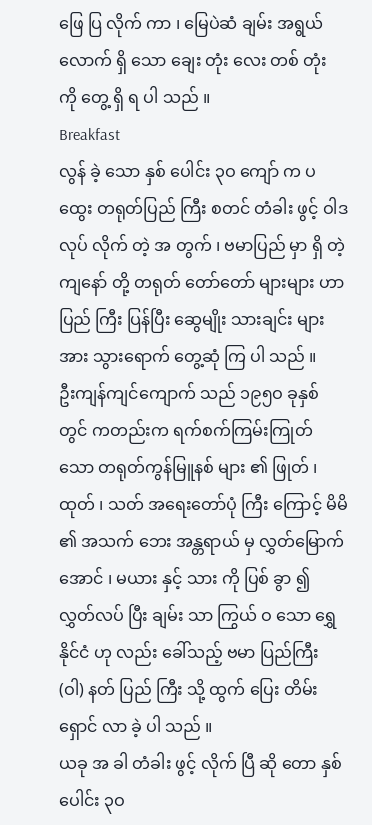ဖြေ ပြ လိုက် ကာ ၊ မြေပဲဆံ ချမ်း အရွယ် လောက် ရှိ သော ချေး တုံး လေး တစ် တုံး ကို တွေ့ ရှိ ရ ပါ သည် ။
Breakfast
လွန် ခဲ့ သော နှစ် ပေါင်း ၃ဝ ကျော် က ပထွေး တရုတ်ပြည် ကြီး စတင် တံခါး ဖွင့် ဝါဒ လုပ် လိုက် တဲ့ အ တွက် ၊ ဗမာပြည် မှာ ရှိ တဲ့ ကျနော် တို့ တရုတ် တော်တော် များများ ဟာ ပြည် ကြီး ပြန်ပြီး ဆွေမျိုး သားချင်း များ အား သွားရောက် တွေ့ဆုံ ကြ ပါ သည် ။
ဦးကျန်ကျင်ကျောက် သည် ၁၉၅ဝ ခုနှစ် တွင် ကတည်းက ရက်စက်ကြမ်းကြုတ် သော တရုတ်ကွန်မြူနစ် များ ၏ ဖြုတ် ၊ ထုတ် ၊ သတ် အရေးတော်ပုံ ကြီး ကြောင့် မိမိ ၏ အသက် ဘေး အန္တရာယ် မှ လွှတ်မြောက် အောင် ၊ မယား နှင့် သား ကို ပြစ် ခွာ ၍ လွှတ်လပ် ပြီး ချမ်း သာ ကြွယ် ဝ သော ရွှေ နိုင်ငံ ဟု လည်း ခေါ်သည့် ဗမာ ပြည်ကြီး (ဝါ) နတ် ပြည် ကြီး သို့ ထွက် ပြေး တိမ်းရှောင် လာ ခဲ့ ပါ သည် ။
ယခု အ ခါ တံခါး ဖွင့် လိုက် ပြီ ဆို တော နှစ်ပေါင်း ၃ဝ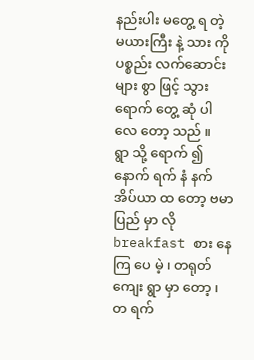နည်းပါး မတွေ့ ရ တဲ့ မယားကြီး နဲ့ သား ကို ပစ္စည်း လက်ဆောင်း များ စွာ ဖြင့် သွား ရောက် တွေ့ ဆုံ ပါ လေ တော့ သည် ။
ရွာ သို့ ရောက် ၍ နောက် ရက် နံ နက် အိပ်ယာ ထ တော့ ဗမာပြည် မှာ လို breakfast စား နေ ကြ ပေ မဲ့ ၊ တရုတ် ကျေး ရွာ မှာ တော့ ၊ တ ရက်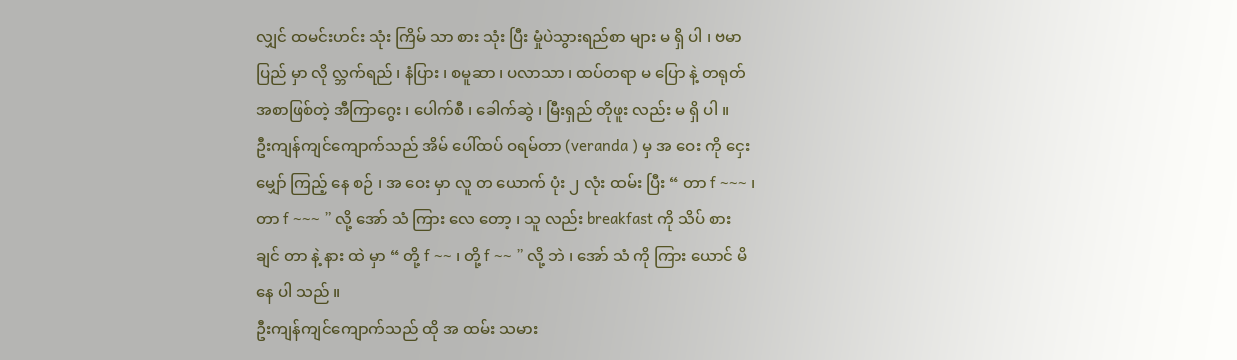လျှင် ထမင်းဟင်း သုံး ကြိမ် သာ စား သုံး ပြီး မှုံပဲသွားရည်စာ များ မ ရှိ ပါ ၊ ဗမာပြည် မှာ လို လ္ဘက်ရည် ၊ နံပြား ၊ စမူဆာ ၊ ပလာသာ ၊ ထပ်တရာ မ ပြော နဲ့ တရုတ် အစာဖြစ်တဲ့ အီကြာဂွေး ၊ ပေါက်စီ ၊ ခေါက်ဆွဲ ၊ မြီးရှည် တိုဖူး လည်း မ ရှိ ပါ ။
ဦးကျန်ကျင်ကျောက်သည် အိမ် ပေါ်ထပ် ဝရမ်တာ (veranda ) မှ အ ဝေး ကို ငှေး မျှော် ကြည့် နေ စဉ် ၊ အ ဝေး မှာ လူ တ ယောက် ပုံး ၂ လုံး ထမ်း ပြီး “ တာ f ~~~ ၊ တာ f ~~~ ” လို့ အော် သံ ကြား လေ တော့ ၊ သူ လည်း breakfast ကို သိပ် စား ချင် တာ နဲ့ နား ထဲ မှာ “ တို့ f ~~ ၊ တို့ f ~~ ” လို့ ဘဲ ၊ အော် သံ ကို ကြား ယောင် မိ နေ ပါ သည် ။
ဦးကျန်ကျင်ကျောက်သည် ထို အ ထမ်း သမား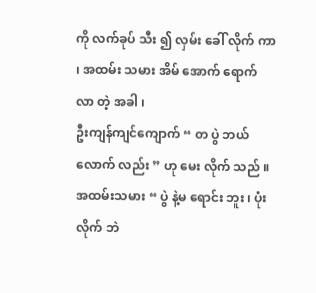ကို လက်ခုပ် သီး ၍ လှမ်း ခေါ် လိုက် ကာ ၊ အထမ်း သမား အိမ် အောက် ရောက် လာ တဲ့ အခါ ၊
ဦးကျန်ကျင်ကျောက် “ တ ပွဲ ဘယ် လောက် လည်း ” ဟု မေး လိုက် သည် ။
အထမ်းသမား “ ပွဲ နဲ့မ ရောင်း ဘူး ၊ ပုံး လိုက် ဘဲ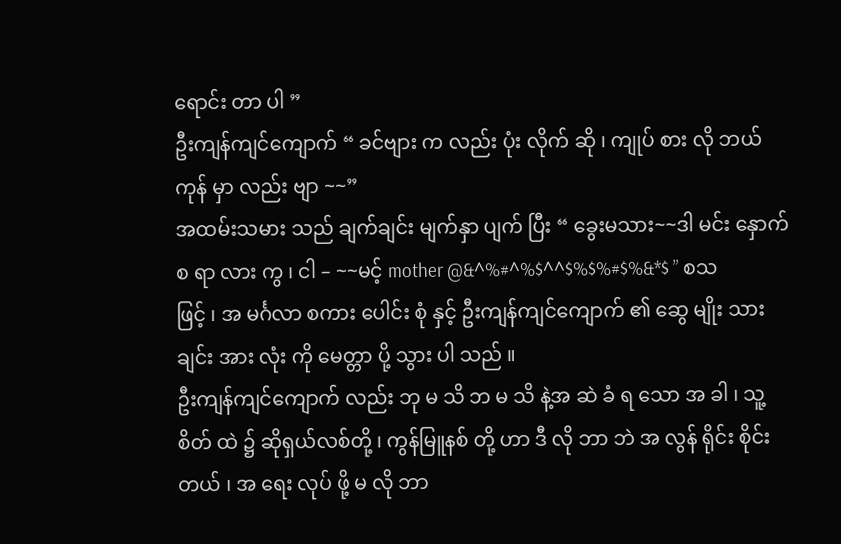ရောင်း တာ ပါ ”
ဦးကျန်ကျင်ကျောက် “ ခင်ဗျား က လည်း ပုံး လိုက် ဆို ၊ ကျုပ် စား လို ဘယ်ကုန် မှာ လည်း ဗျာ ~~”
အထမ်းသမား သည် ချက်ချင်း မျက်နှာ ပျက် ပြီး “ ခွေးမသား~~ဒါ မင်း နှောက် စ ရာ လား ကွ ၊ ငါ – ~~မင့် mother @&^%#^%$^^$%$%#$%&*$ ” စသ ဖြင့် ၊ အ မင်္ဂလာ စကား ပေါင်း စုံ နှင့် ဦးကျန်ကျင်ကျောက် ၏ ဆွေ မျိုး သား ချင်း အား လုံး ကို မေတ္တာ ပို့ သွား ပါ သည် ။
ဦးကျန်ကျင်ကျောက် လည်း ဘု မ သိ ဘ မ သိ နဲ့အ ဆဲ ခံ ရ သော အ ခါ ၊ သူ့ စိတ် ထဲ ၌ ဆိုရှယ်လစ်တို့ ၊ ကွန်မြူနစ် တို့ ဟာ ဒီ လို ဘာ ဘဲ အ လွန် ရိုင်း စိုင်း တယ် ၊ အ ရေး လုပ် ဖို့ မ လို ဘာ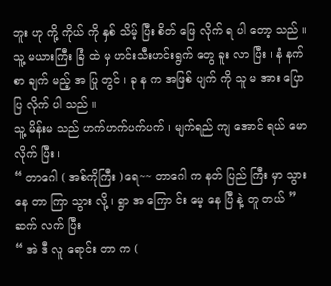ဘူး ဟု ကို့ ကိုယ် ကို နှစ် သိမ့် ပြီး စိတ် ဖြေ လိုက် ရ ပါ တော့ သည် ။
သူ့ မယားကြီး ခြံ ထဲ မှ ဟင်းသီးဟင်းရွက် တွေ ခူး လာ ပြီး ၊ နံ နက် စာ ချက် မည့် အ ပြု တွင် ၊ ခု န က အဖြစ် ပျက် ကို သူ မ အား ပြော ပြ လိုက် ပါ သည် ။
သူ့ မိန်းမ သည် ဟက်ဟက်ပက်ပက် ၊ မျက်ရည် ကျ အောင် ရယ် မော လိုက် ပြီး ၊
“ တာဂေါ ( အစ်ကိုကြီး )ရေ~~ တာဂေါ က နတ် ပြည် ကြီး မှာ သွား နေ တာ ကြာ သွား လို့ ၊ ရွာ အ ကြော င်း မေ့ နေ ပြီ နဲ့ တူ တယ် ” ဆက် လက် ပြီး
“ အဲ ဒီ လူ ရောင်း တာ က (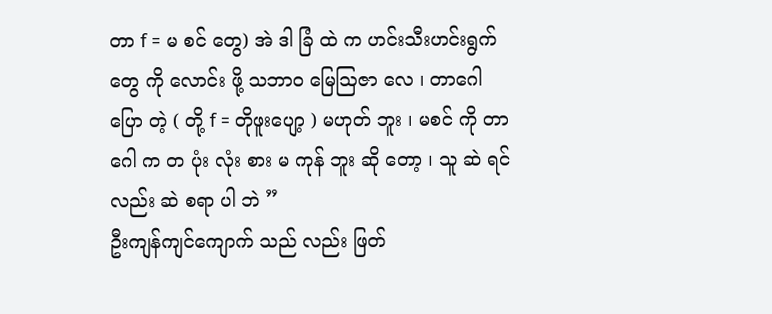တာ f = မ စင် တွေ) အဲ ဒါ ခြံ ထဲ က ဟင်းသီးဟင်းရွက် တွေ ကို လောင်း ဖို့ သဘာဝ မြေဩဇာ လေ ၊ တာဂေါ ပြော တဲ့ ( တို့ f = တိုဖူးပျော့ ) မဟုတ် ဘူး ၊ မစင် ကို တာဂေါ က တ ပုံး လုံး စား မ ကုန် ဘူး ဆို တော့ ၊ သူ ဆဲ ရင် လည်း ဆဲ စရာ ပါ ဘဲ ”
ဦးကျန်ကျင်ကျောက် သည် လည်း ဖြတ်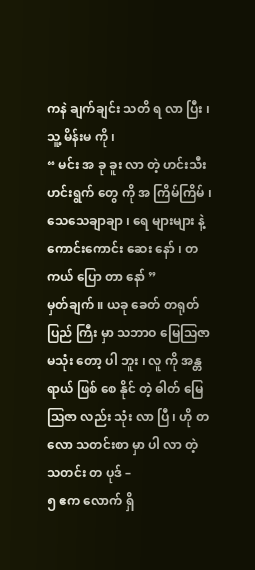ကနဲ ချက်ချင်း သတိ ရ လာ ပြီး ၊ သူ့ မိန်းမ ကို ၊
“ မင်း အ ခု ခူး လာ တဲ့ ဟင်းသီးဟင်းရွက် တွေ ကို အ ကြိမ်ကြိမ် ၊ သေသေချာချာ ၊ ရေ များများ နဲ့ ကောင်းကောင်း ဆေး နော် ၊ တ ကယ် ပြော တာ နော် ”
မှတ်ချက် ။ ယခု ခေတ် တရုတ် ပြည် ကြီး မှာ သဘာဝ မြေဩဇာ မသုံး တော့ ပါ ဘူး ၊ လူ ကို အန္တရာယ် ဖြစ် စေ နိုင် တဲ့ ဓါတ် မြေဩဇာ လည်း သုံး လာ ပြီ ၊ ဟို တ လော သတင်းစာ မှာ ပါ လာ တဲ့ သတင်း တ ပုဒ် –
၅ ဧက လောက် ရှိ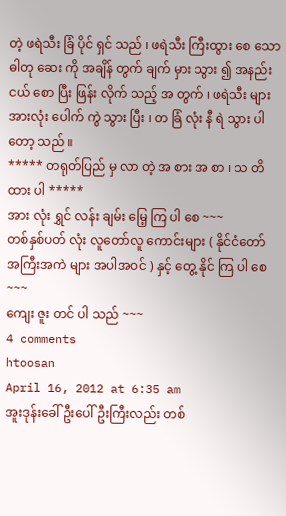တဲ့ ဖရဲသီး ခြံ ပိုင် ရှင် သည် ၊ ဖရဲသီး ကြီးထွား စေ သော ဓါတု ဆေး ကို အချိန် တွက် ချက် မှား သွား ၍ အနည်း ငယ် စော ပြီး ဖြန်း လိုက် သည့် အ တွက် ၊ ဖရဲသီး များ အားလုံး ပေါက် ကွဲ သွား ပြီး ၊ တ ခြံ လုံး နီ ရဲ သွား ပါ တော့ သည် ။
***** တရုတ်ပြည် မှ လာ တဲ့ အ စား အ စာ ၊ သ တိ ထား ပါ *****
အား လုံး ရွှင် လန်း ချမ်း မြေ့ ကြ ပါ စေ ~~~
တစ်နှစ်ပတ် လုံး လူတော်လူ ကောင်းများ ( နိုင်ငံတော် အကြီးအကဲ များ အပါအဝင် ) နှင့် တွေ့ နိုင် ကြ ပါ စေ ~~~
ကျေး ဇူး တင် ပါ သည် ~~~
4 comments
htoosan
April 16, 2012 at 6:35 am
အူးဒုန်းခေါ် ဦးပေါ်ဦးကြီးလည်း တစ်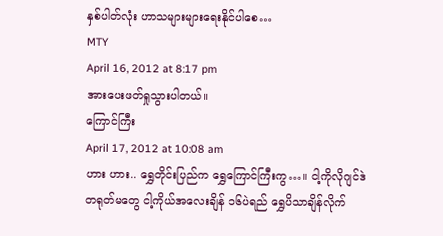နှစ်ပါတ်လုံး ဟာသများများရေးနိုင်ပါစေ…
MTY
April 16, 2012 at 8:17 pm
အားပေးဖတ်ရှုသွားပါတယ်။
ကြောင်ကြီး
April 17, 2012 at 10:08 am
ဟား ဟား.. ရွှေတိုင်းပြည်က ရွှေကြောင်ကြီးကွ…။ ငါ့ကိုလိုဂျင်ဒဲ တရုတ်မတွေ ငါ့ကိုယ်အလေးချိန် ၁၆ပဲရည် ရွှေပိသာချိန်လိုက်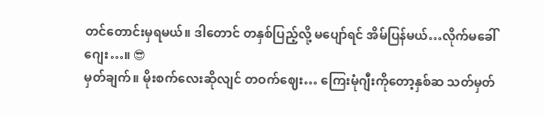တင်တောင်းမှရမယ်။ ဒါတောင် တနှစ်ပြည့်လို့ မပျော်ရင် အိမ်ပြန်မယ်…လိုက်မခေါ်ဂျေး…။ 😎
မှတ်ချက်။ မိုးစက်လေးဆိုလျင် တဝက်ဈေး… ကြေးမုံဂျီးကိုတော့နှစ်ဆ သတ်မှတ်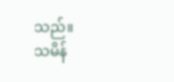သည်။
သမိန်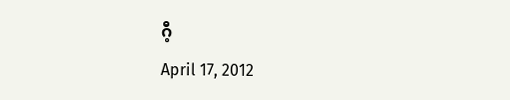ဂီ့
April 17, 2012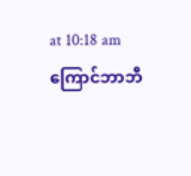at 10:18 am
ကြောင်ဘာဘီ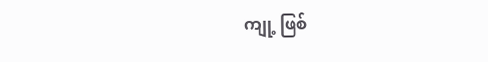ကျု့ ဖြစ်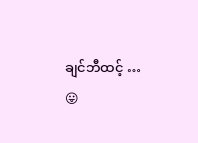ချင်ဘီထင့် …
😛